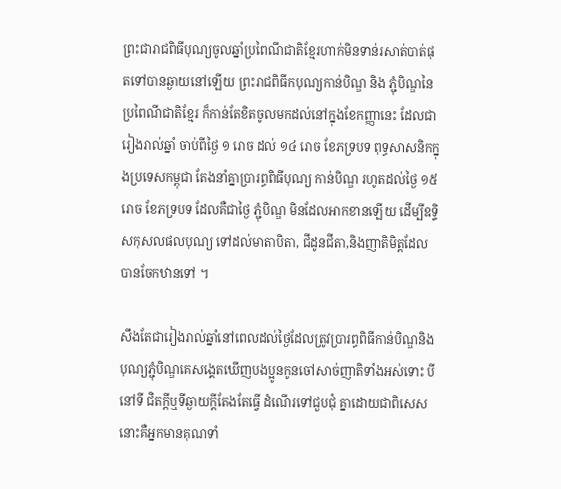ព្រះជារាជពិធីបុណ្យចូលឆ្នាំប្រពៃណីជាតិខ្មែរហាក់មិនទាន់រសាត់បាត់ផុតទៅបានឆ្ងាយនៅឡើយ ព្រះរាជពិធីកបុណ្យកាន់បិណ្ឌ និង ភ្ជុំបិណ្ឌនៃ ប្រពៃណីជាតិខ្មែរ ក៏កាន់តែខិតចូលមកដល់នៅក្នុងខែកញ្ញានេះ ដែលជារៀងរាល់ឆ្នាំ ចាប់ពីថ្ងៃ ១ រោច ដល់ ១៤ រោច ខែភទ្របទ ពុទ្ធសាសនិកក្នុងប្រទេសកម្ពុជា តែងនាំគ្នាប្រារព្ធពិធីបុណ្យ កាន់បិណ្ឌ រហូតដល់ថ្ងៃ ១៥ រោច ខែភទ្របទ ដែលគឺជាថ្ងៃ ភ្ជុំបិណ្ឌ មិនដែលអាកខានឡើយ ដើម្បីឧទ្ទិសកុសលផលបុណ្យ ទៅដល់មាតាបិតា, ជីដូនជីតា,និងញាតិមិត្តដែលបានចែកឋានទៅ ។

សឹងតែជារៀងរាល់ឆ្នាំនៅពេលដល់ថ្ងៃដែលត្រូវប្រារព្ធពិធីកាន់បិណ្ឌនិងបុណ្យភ្ជុំបិណ្ឌគេសង្គេតឃើញបងប្អូនកូនចៅសាច់ញាតិទាំងអស់ទោះ បីនៅទី ជិតក្តីឬទីឆ្ងាយក្តីតែងតែធ្វើ ដំណើរទៅជួបជុំ គ្នាដោយជាពិសេសនោះគឺអ្នកមានគុណទាំ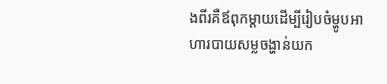ងពីរគឺឪពុកម្ដាយដើម្បីរៀបចំម្ហូបអាហារបាយសម្លចង្ហាន់យក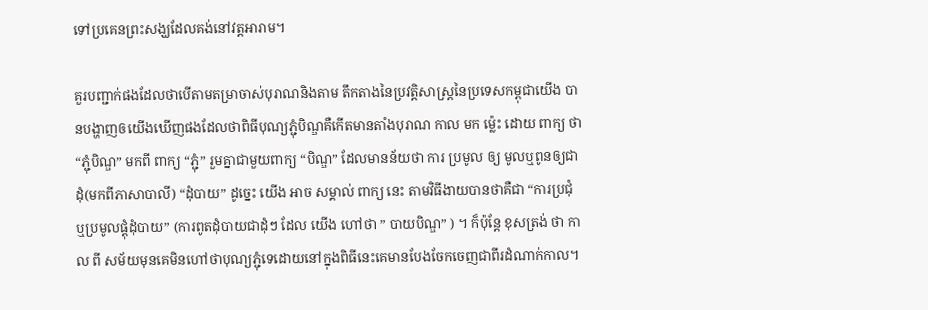ទៅប្រគេនព្រះសង្ឃដែលគង់នៅវត្តអារាម។

គួរបញ្ជាក់ផងដែលថាបើតាមតម្រាចាស់បុរាណនិងតាម តឹកតាងនៃប្រវត្តិសាស្ត្រនៃប្រទេសកម្ពុជាយើង បានបង្ហាញឲយើងឃើញផងដែលថាពិធីបុណ្យភ្ជុំបិណ្ឌគឺកើតមានតាំងបុរាណ កាល មក ម្ល៉េះ ដោយ ពាក្យ ថា “ភ្ជុំបិណ្ឌ” មកពី ពាក្យ “ភ្ជុំ” រួមគ្នាជាមួយពាក្យ “បិណ្ឌ” ដែលមានន័យថា ការ ប្រមូល ឲ្យ មូលឬពូនឲ្យជាដុំ(មកពីភាសាបាលី) “ដុំបាយ” ដូចេ្នះ យើង អាច សម្គាល់ ពាក្យ នេះ តាមវិធីងាយបានថាគឺជា “ការប្រជុំ ឬប្រមូលផ្តុំដុំបាយ” (ការពូតដុំបាយជាដុំៗ ដែល យើង ហៅថា ” បាយបិណ្ឌ” ) ។ ក៏ប៉ុន្តែ ខុសត្រង់ ថា កាល ពី សម័យមុនគេមិនហៅថាបុណ្យភ្ជុំទេដោយនៅក្នុងពិធីនេះគេមានបែងចែកចេញជាពីរដំណាក់កាល។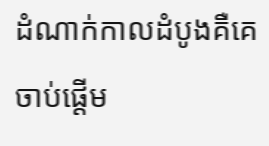ដំណាក់កាលដំបូងគឺគេចាប់ផ្ដើម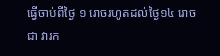ធ្វើចាប់ពីថ្ងៃ ១ រោចរហូតដល់ថ្ងៃ១៤ រោច ជា វារក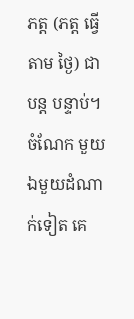ភត្ត (ភត្ត ធ្វើ តាម ថ្ងៃ) ជា បន្ត បន្ទាប់។ ចំណែក មួយឯមួយដំណាក់ទៀត គេ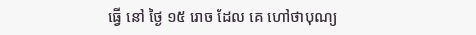ធ្វើ នៅ ថ្ងៃ ១៥ រោច ដែល គេ ហៅថាបុណ្យ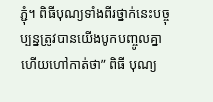ភ្ជុំ។ ពិធីបុណ្យទាំងពីរថ្នាក់នេះបច្ចុប្បន្នត្រូវបានយើងបូកបញ្ចូលគ្នាហើយហៅកាត់ថា” ពិធី បុណ្យ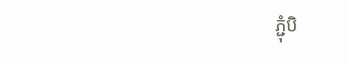ភ្ជុំបិ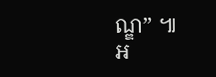ណ្ឌ” ៕
អ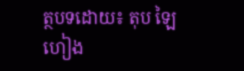ត្ថបទដោយ៖ តុប ឡៃហៀង